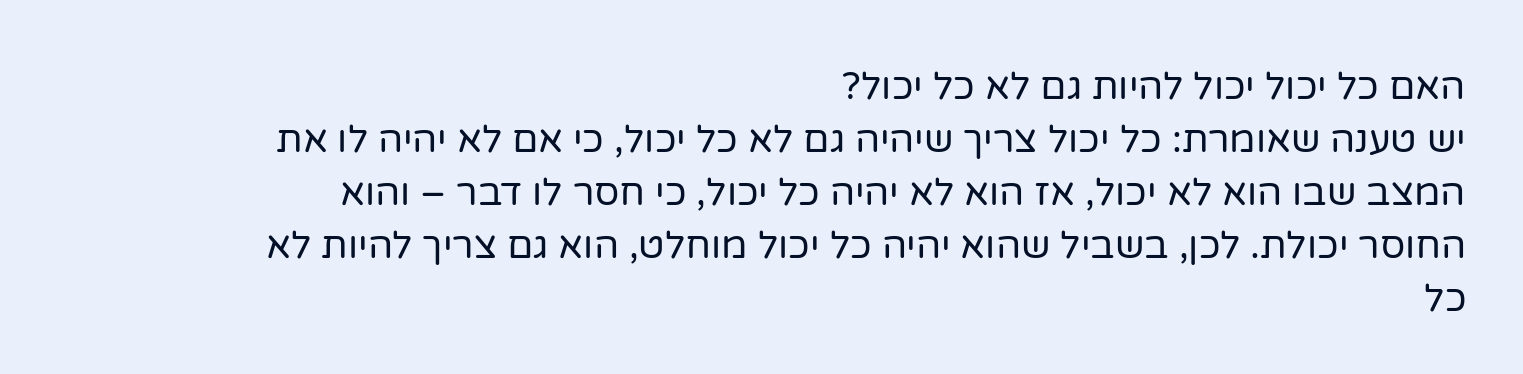האם כל יכול יכול להיות גם לא כל יכול?
יש טענה שאומרת: כל יכול צריך שיהיה גם לא כל יכול, כי אם לא יהיה לו את המצב שבו הוא לא יכול, אז הוא לא יהיה כל יכול, כי חסר לו דבר – והוא החוסר יכולת. לכן, בשביל שהוא יהיה כל יכול מוחלט, הוא גם צריך להיות לא כל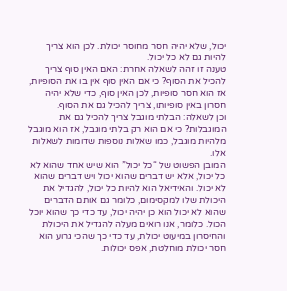יכול, שלא יהיה חסר מחוסר יכולת. לכן הוא צריך להיות גם לא כל יכול.
טענה זו זהה לשאלה אחרת: האם האין סוף צריך להכיל את הסוף? כי אם האין סוף אין בו את הסופיות, אז הוא חסר סופיות, לכן האין סוף, כדי שלא יהיה חסרון באין סופיותו, צריך להכיל גם את הסוף.
וכן לשאלה: הבלתי מוגבל צריך להכיל גם את המוגבלות? כי אם הוא רק בלתי מוגבל, אז הוא מוגבל מלהיות מוגבל, כמו שאלות נוספות שדומות לשאלות אלו.
המובן הפשוט של “כל יכול” הוא שיש אחד שהוא לא כל יכול, אלא יש דברים שהוא יכול ויש דברים שהוא לא יכול. והאידיאל הוא להיות כל יכול, להגדיל את היכולת שלו למקסימום, כלומר גם אותם הדברים שהוא לא יכול הוא כן יהיה יכול, עד כדי כך שהוא יוכל הכול. כלומר, אנו רואים מעלה להגדיל את היכולת והחיסרון במיעוט יכולת, עד כדי כך שהכי גרוע הוא חסר יכולת מוחלטת, אפס יכולות.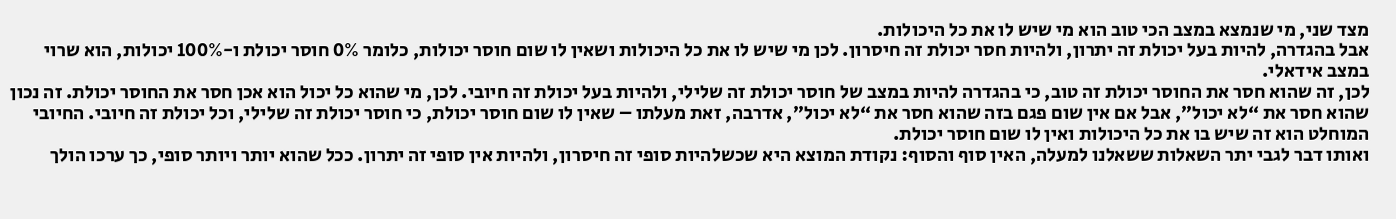מצד שני, מי שנמצא במצב הכי טוב הוא מי שיש לו את כל היכולות.
אבל בהגדרה, להיות בעל יכולת זה יתרון, ולהיות חסר יכולת זה חיסרון. לכן מי שיש לו את כל היכולות ושאין לו שום חוסר יכולות, כלומר 0% חוסר יכולת ו-100% יכולות, הוא שרוי במצב אידאלי.
לכן, זה שהוא חסר את החוסר יכולת זה טוב, כי בהגדרה להיות במצב של חוסר יכולת זה שלילי, ולהיות בעל יכולת זה חיובי. לכן, מי שהוא כל יכול הוא אכן חסר את החוסר יכולת. זה נכון שהוא חסר את “לא יכול”, אבל אם אין שום פגם בזה שהוא חסר את “לא יכול”, אדרבה, זאת מעלתו – שאין לו שום חוסר יכולת, כי חוסר יכולת זה שלילי, וכל יכולת זה חיובי. החיובי המוחלט הוא זה שיש בו את כל היכולות ואין לו שום חוסר יכולת.
ואותו דבר לגבי יתר השאלות ששאלנו למעלה, האין סוף והסוף: נקודת המוצא היא שכשלהיות סופי זה חיסרון, ולהיות אין סופי זה יתרון. ככל שהוא יותר ויותר סופי, כך ערכו הולך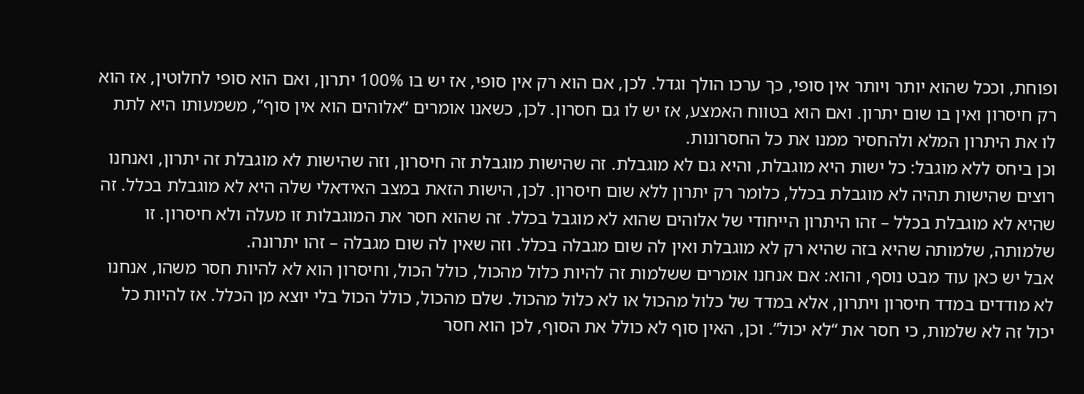ופוחת, וככל שהוא יותר ויותר אין סופי, כך ערכו הולך וגדל. לכן, אם הוא רק אין סופי, אז יש בו 100% יתרון, ואם הוא סופי לחלוטין, אז הוא רק חיסרון ואין בו שום יתרון. ואם הוא בטווח האמצע, אז יש לו גם חסרון. לכן, כשאנו אומרים “אלוהים הוא אין סוף”, משמעותו היא לתת לו את היתרון המלא ולהחסיר ממנו את כל החסרונות.
וכן ביחס ללא מוגבל: כל ישות היא מוגבלת, והיא גם לא מוגבלת. זה שהישות מוגבלת זה חיסרון, וזה שהישות לא מוגבלת זה יתרון, ואנחנו רוצים שהישות תהיה לא מוגבלת בכלל, כלומר רק יתרון ללא שום חיסרון. לכן, הישות הזאת במצב האידאלי שלה היא לא מוגבלת בכלל. זה שהיא לא מוגבלת בכלל – זהו היתרון הייחודי של אלוהים שהוא לא מוגבל בכלל. זה שהוא חסר את המוגבלות זו מעלה ולא חיסרון. זו שלמותה, שלמותה שהיא בזה שהיא רק לא מוגבלת ואין לה שום מגבלה בכלל. וזה שאין לה שום מגבלה – זהו יתרונה.
אבל יש כאן עוד מבט נוסף, והוא: אם אנחנו אומרים ששלמות זה להיות כלול מהכול, כולל הכול, וחיסרון הוא לא להיות חסר משהו, אנחנו לא מודדים במדד חיסרון ויתרון, אלא במדד של כלול מהכול או לא כלול מהכול. שלם מהכול, כולל הכול בלי יוצא מן הכלל. אז להיות כל יכול זה לא שלמות, כי חסר את “לא יכול”. וכן, האין סוף לא כולל את הסוף, לכן הוא חסר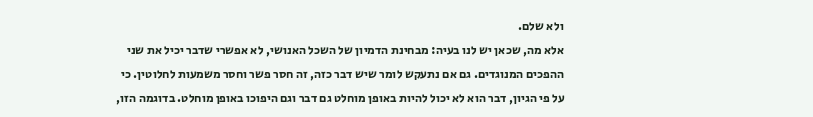ולא שלם.
אלא מה, שכאן יש לנו בעיה: מבחינת הדמיון של השכל האנושי, לא אפשרי שדבר יכיל את שני ההפכים המנוגדים. גם אם נתעקש לומר שיש דבר כזה, זה חסר פשר וחסר משמעות לחלוטין. כי על פי הגיון, דבר הוא לא יכול להיות באופן מוחלט גם דבר וגם היפוכו באופן מוחלט. בדוגמה הזו,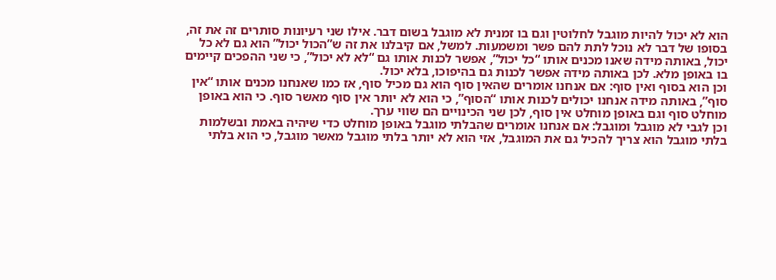הוא לא יכול להיות מוגבל לחלוטין וגם בו זמנית לא מוגבל בשום דבר. אילו שני רעיונות סותרים זה את זה, בסופו של דבר לא נוכל לתת להם פשר ומשמעות. למשל, אם קיבלנו את זה ש”הכול יכול” הוא גם לא כל יכול, באותה מידה שאנו מכנים אותו “כל יכול”, אפשר לכנות אותו גם “לא לא יכול”, כי שני ההפכים קיימים בו באופן מלא. לכן באותה מידה אפשר לכנות גם בהיפוכו, בלא יכול.
וכן הוא בסוף ואין סוף: אם אנחנו אומרים שהאין סוף הוא גם מכיל סוף, אז כמו שאנחנו מכנים אותו “אין סוף”, באותה מידה אנחנו יכולים לכנות אותו “הסוף”, כי הוא לא יותר אין סוף מאשר סוף. כי הוא באופן מוחלט סוף וגם באופן מוחלט אין סוף, לכן שני הכינויים הם שווי ערך.
וכן לגבי לא מוגבל ומוגבל: אם אנחנו אומרים שהבלתי מוגבל באופן מוחלט כדי שיהיה באמת ובשלמות בלתי מוגבל הוא צריך להכיל גם את המוגבל, אזי הוא לא יותר בלתי מוגבל מאשר מוגבל, כי הוא בלתי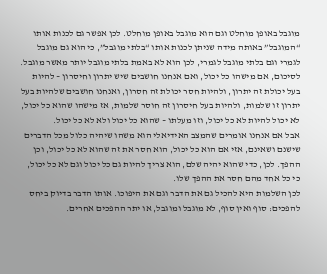מוגבל באופן מוחלט וגם הוא מוגבל באופן מוחלט. לכן אפשר גם לכנות אותו “המוגבל” באותה מידה שניתן לכנות אותו “בלתי מוגבל”, כי הוא גם מוגבל לגמרי וגם בלתי מוגבל לגמרי, לכן הוא לא באמת בלתי מוגבל יותר מאשר מוגבל.
לסיכום, אם מישהו כל יכול, ואם אנחנו חושבים שיש יתרון וחיסרון – להיות בעל יכולת זה יתרון, ולהיות חסר יכולת זה חסרון, ואנחנו חושבים שלהיות בעל יתרון זו שלמות, ולהיות בעל חיסרון זה חוסר שלמות, אז מישהו שהוא כל יכול, לא יכול להיות לא כל יכול, וזו מעלתו – שהוא כל יכול ולא לא כל יכול.
אבל אם אנחנו אומרים שהמצב האידיאלי הוא משהו שיהיה כלול מכל הדברים שישנם ושאינם, אזי אם הוא כל יכול, הוא חסר את זה שהוא לא כל יכול, וכן ההפך. לכן, כדי שהוא יהיה שלם, הוא צריך להיות גם כל יכול וגם לא כל יכול, כי כל אחד מהם חסר את ההפך שלו.
לכן השלמות היא להכיל גם את הדבר וגם את היפוכו. אותו הדבר בדיוק ביחס להפכים: סוף ואין סוף, לא מוגבל ומוגבל, או יתר ההפכים אחרים.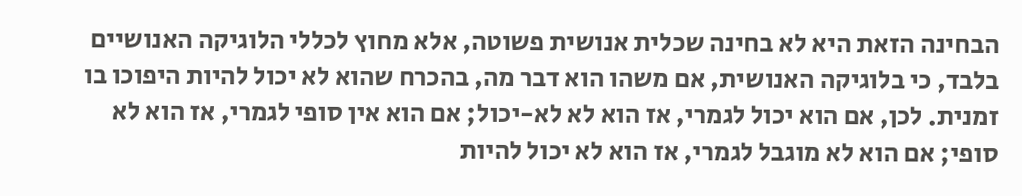הבחינה הזאת היא לא בחינה שכלית אנושית פשוטה, אלא מחוץ לכללי הלוגיקה האנושיים בלבד, כי בלוגיקה האנושית, אם משהו הוא דבר מה, בהכרח שהוא לא יכול להיות היפוכו בו זמנית. לכן, אם הוא יכול לגמרי, אז הוא לא לא-יכול; אם הוא אין סופי לגמרי, אז הוא לא סופי; אם הוא לא מוגבל לגמרי, אז הוא לא יכול להיות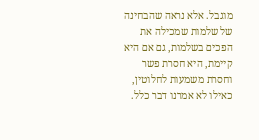מוגבל. אלא נראה שהבחינה של שלמות שמכילה את הפכים בשלמות, גם אם היא קיימת, היא חסרת פשר וחסרת משמעות לחלוטין, כאילו לא אמרנו דבר כלל.